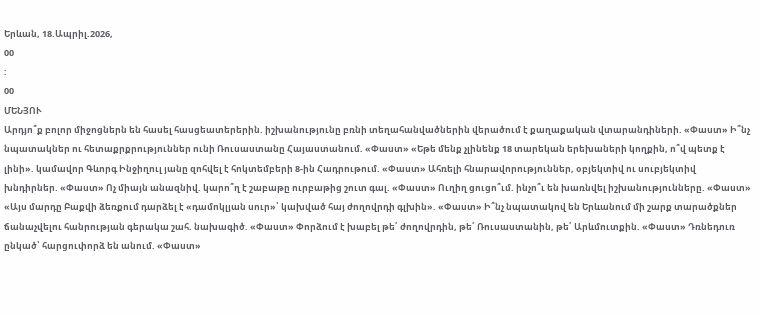Երևան, 18.Ապրիլ.2026,
00
:
00
ՄԵՆՅՈՒ
Արդյո՞ք բոլոր միջոցներն են հասել հասցեատերերին. իշխանությունը բռնի տեղահանվածներին վերածում է քաղաքական վտարանդիների. «Փաստ» Ի՞նչ նպատակներ ու հետաքրքրություններ ունի Ռուսաստանը Հայաստանում. «Փաստ» «Եթե մենք չլինենք 18 տարեկան երեխաների կողքին, ո՞վ պետք է լինի». կամավոր Գևորգ Ինջիղուլ յանը զոհվել է հոկտեմբերի 8-ին Հադրութում. «Փաստ» Ահռելի հնարավորություններ, օբյեկտիվ ու սուբյեկտիվ խնդիրներ. «Փաստ» Ոչ միայն անազնիվ. կարո՞ղ է շաբաթը ուրբաթից շուտ գալ. «Փաստ» Ուղիղ ցուցո՞ւմ. ինչո՞ւ են խառնվել իշխանությունները. «Փաստ» «Այս մարդը Բաքվի ձեռքում դարձել է «դամոկլյան սուր»՝ կախված հայ ժողովրդի գլխին». «Փաստ» Ի՞նչ նպատակով են Երևանում մի շարք տարածքներ ճանաչվելու հանրության գերակա շահ. նախագիծ. «Փաստ» Փորձում է խաբել թե՛ ժողովրդին, թե՛ Ռուսաստանին, թե՛ Արևմուտքին. «Փաստ» Դռնեդուռ ընկած՝ հարցուփորձ են անում. «Փաստ»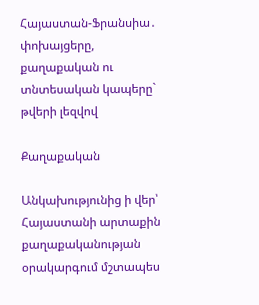Հայաստան-Ֆրանսիա․ փոխայցերը, քաղաքական ու տնտեսական կապերը` թվերի լեզվով

Քաղաքական

Անկախությունից ի վեր՝ Հայաստանի արտաքին քաղաքականության օրակարգում մշտապես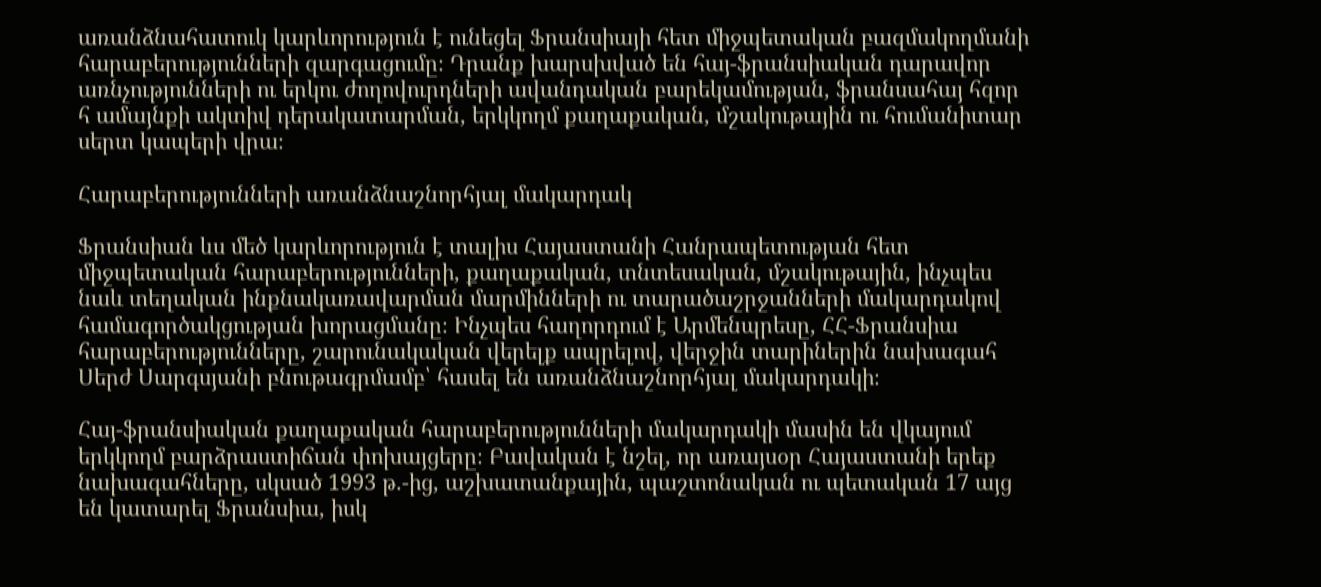առանձնահատուկ կարևորություն է ունեցել Ֆրանսիայի հետ միջպետական բազմակողմանի հարաբերությունների զարգացումը։ Դրանք խարսխված են հայ-ֆրանսիական դարավոր առնչությունների ու երկու ժողովուրդների ավանդական բարեկամության, ֆրանսահայ հզոր հ ամայնքի ակտիվ դերակատարման, երկկողմ քաղաքական, մշակութային ու հումանիտար սերտ կապերի վրա։

Հարաբերությունների առանձնաշնորհյալ մակարդակ

Ֆրանսիան ևս մեծ կարևորություն է տալիս Հայաստանի Հանրապետության հետ միջպետական հարաբերությունների, քաղաքական, տնտեսական, մշակութային, ինչպես նաև տեղական ինքնակառավարման մարմինների ու տարածաշրջանների մակարդակով համագործակցության խորացմանը։ Ինչպես հաղորդում է Արմենպրեսը, ՀՀ-Ֆրանսիա հարաբերությունները, շարունակական վերելք ապրելով, վերջին տարիներին նախագահ Սերժ Սարգսյանի բնութագրմամբ՝ հասել են առանձնաշնորհյալ մակարդակի։

Հայ-ֆրանսիական քաղաքական հարաբերությունների մակարդակի մասին են վկայում երկկողմ բարձրաստիճան փոխայցերը։ Բավական է նշել, որ առայսօր Հայաստանի երեք նախագահները, սկսած 1993 թ․-ից, աշխատանքային, պաշտոնական ու պետական 17 այց են կատարել Ֆրանսիա, իսկ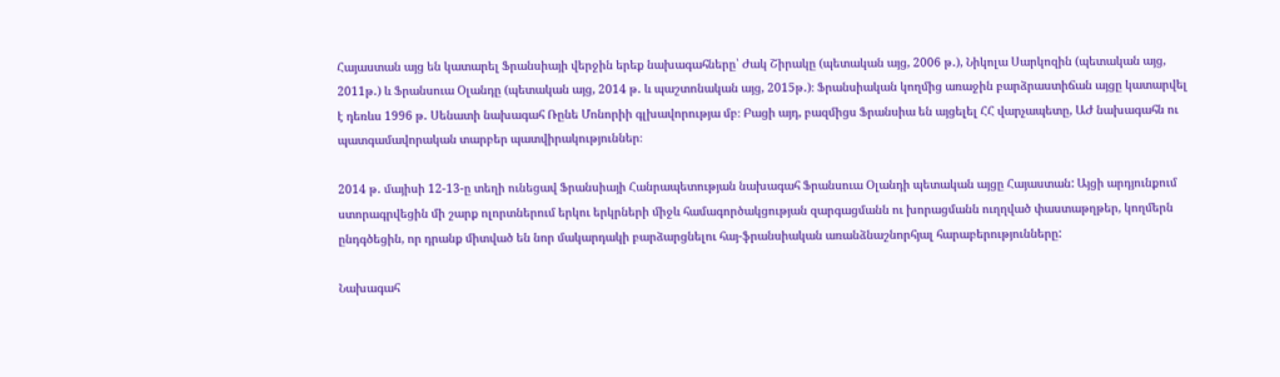Հայաստան այց են կատարել Ֆրանսիայի վերջին երեք նախագահները՝ Ժակ Շիրակը (պետական այց, 2006 թ․), Նիկոլա Սարկոզին (պետական այց, 2011թ․) և Ֆրանսուա Օլանդը (պետական այց, 2014 թ․ և պաշտոնական այց, 2015թ․)։ Ֆրանսիական կողմից առաջին բարձրաստիճան այցը կատարվել է դեռևս 1996 թ․ Սենատի նախագահ Ռընե Մոնորիի գլխավորությա մբ։ Բացի այդ, բազմիցս Ֆրանսիա են այցելել ՀՀ վարչապետը, ԱԺ նախագահն ու պատգամավորական տարբեր պատվիրակություններ։

2014 թ․ մայիսի 12-13-ը տեղի ունեցավ Ֆրանսիայի Հանրապետության նախագահ Ֆրանսուա Օլանդի պետական այցը Հայաստան: Այցի արդյունքում ստորագրվեցին մի շարք ոլորտներում երկու երկրների միջև համագործակցության զարգացմանն ու խորացմանն ուղղված փաստաթղթեր, կողմերն ընդգծեցին, որ դրանք միտված են նոր մակարդակի բարձարցնելու հայ-ֆրանսիական առանձնաշնորհյալ հարաբերությունները:

Նախագահ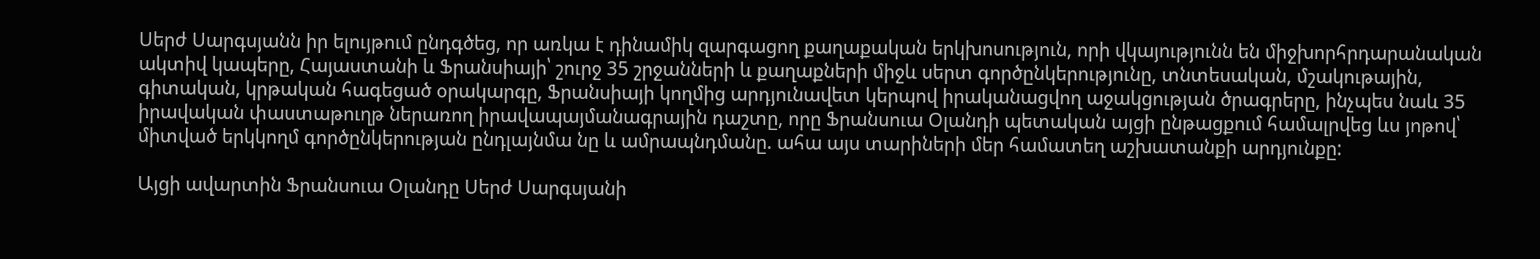Սերժ Սարգսյանն իր ելույթում ընդգծեց, որ առկա է դինամիկ զարգացող քաղաքական երկխոսություն, որի վկայությունն են միջխորհրդարանական ակտիվ կապերը, Հայաստանի և Ֆրանսիայի՝ շուրջ 35 շրջանների և քաղաքների միջև սերտ գործընկերությունը, տնտեսական, մշակութային, գիտական, կրթական հագեցած օրակարգը, Ֆրանսիայի կողմից արդյունավետ կերպով իրականացվող աջակցության ծրագրերը, ինչպես նաև 35 իրավական փաստաթուղթ ներառող իրավապայմանագրային դաշտը, որը Ֆրանսուա Օլանդի պետական այցի ընթացքում համալրվեց ևս յոթով՝ միտված երկկողմ գործընկերության ընդլայնմա նը և ամրապնդմանը. ահա այս տարիների մեր համատեղ աշխատանքի արդյունքը:

Այցի ավարտին Ֆրանսուա Օլանդը Սերժ Սարգսյանի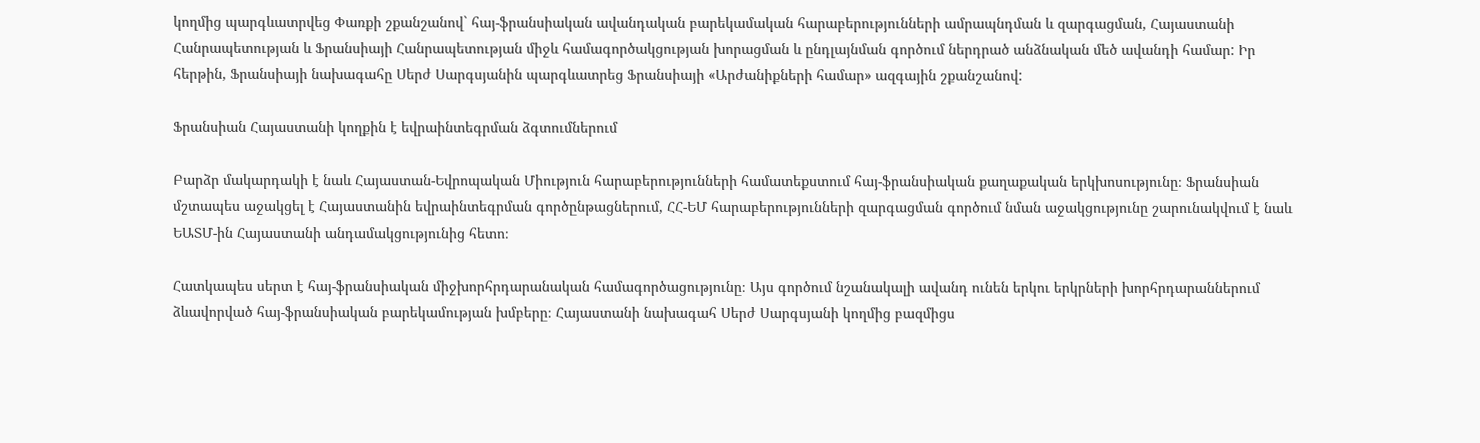կողմից պարգևատրվեց Փառքի շքանշանով` հայ-ֆրանսիական ավանդական բարեկամական հարաբերությունների ամրապնդման և զարգացման, Հայաստանի Հանրապետության և Ֆրանսիայի Հանրապետության միջև համագործակցության խորացման և ընդլայնման գործում ներդրած անձնական մեծ ավանդի համար: Իր հերթին, Ֆրանսիայի նախագահը Սերժ Սարգսյանին պարգևատրեց Ֆրանսիայի «Արժանիքների համար» ազգային շքանշանով:

Ֆրանսիան Հայաստանի կողքին է եվրաինտեգրման ձգտումներում

Բարձր մակարդակի է նաև Հայաստան-Եվրոպական Միություն հարաբերությունների համատեքստում հայ-ֆրանսիական քաղաքական երկխոսությունը։ Ֆրանսիան մշտապես աջակցել է Հայաստանին եվրաինտեգրման գործընթացներում, ՀՀ-ԵՄ հարաբերությունների զարգացման գործում նման աջակցությունը շարունակվում է նաև ԵԱՏՄ-ին Հայաստանի անդամակցությունից հետո։

Հատկապես սերտ է հայ-ֆրանսիական միջխորհրդարանական համագործացությունը։ Այս գործում նշանակալի ավանդ ունեն երկու երկրների խորհրդարաններում ձևավորված հայ-ֆրանսիական բարեկամության խմբերը։ Հայաստանի նախագահ Սերժ Սարգսյանի կողմից բազմիցս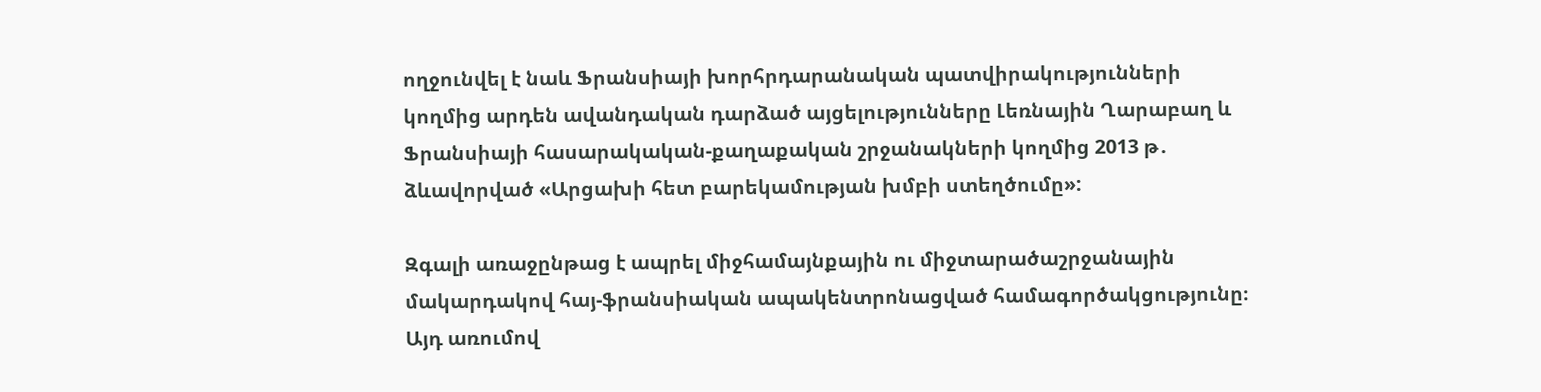ողջունվել է նաև Ֆրանսիայի խորհրդարանական պատվիրակությունների կողմից արդեն ավանդական դարձած այցելությունները Լեռնային Ղարաբաղ և Ֆրանսիայի հասարակական-քաղաքական շրջանակների կողմից 2013 թ․ ձևավորված «Արցախի հետ բարեկամության խմբի ստեղծումը»:

Զգալի առաջընթաց է ապրել միջհամայնքային ու միջտարածաշրջանային մակարդակով հայ-ֆրանսիական ապակենտրոնացված համագործակցությունը։ Այդ առումով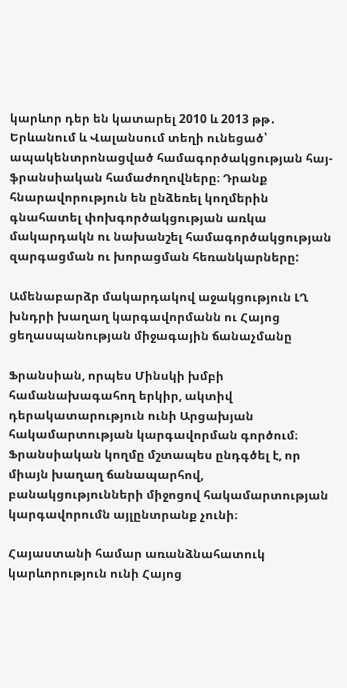կարևոր դեր են կատարել 2010 և 2013 թթ․ Երևանում և Վալանսում տեղի ունեցած՝ ապակենտրոնացված համագործակցության հայ-ֆրանսիական համաժողովները։ Դրանք հնարավորություն են ընձեռել կողմերին գնահատել փոխգործակցության առկա մակարդակն ու նախանշել համագործակցության զարգացման ու խորացման հեռանկարները:

Ամենաբարձր մակարդակով աջակցություն ԼՂ խնդրի խաղաղ կարգավորմանն ու Հայոց ցեղասպանության միջագային ճանաչմանը

Ֆրանսիան, որպես Մինսկի խմբի համանախագահող երկիր, ակտիվ դերակատարություն ունի Արցախյան հակամարտության կարգավորման գործում։ Ֆրանսիական կողմը մշտապես ընդգծել է, որ միայն խաղաղ ճանապարհով, բանակցությունների միջոցով հակամարտության կարգավորումն այլընտրանք չունի։

Հայաստանի համար առանձնահատուկ կարևորություն ունի Հայոց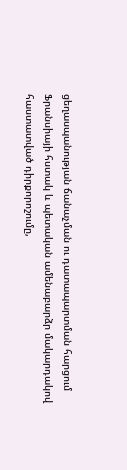ցեղասպանության ճանաչման ու դատապարտման հարցում Ֆրանսիայի հստակ և պետական ամենաբարձր մակարդակով հաստատված դիրքորոշումը,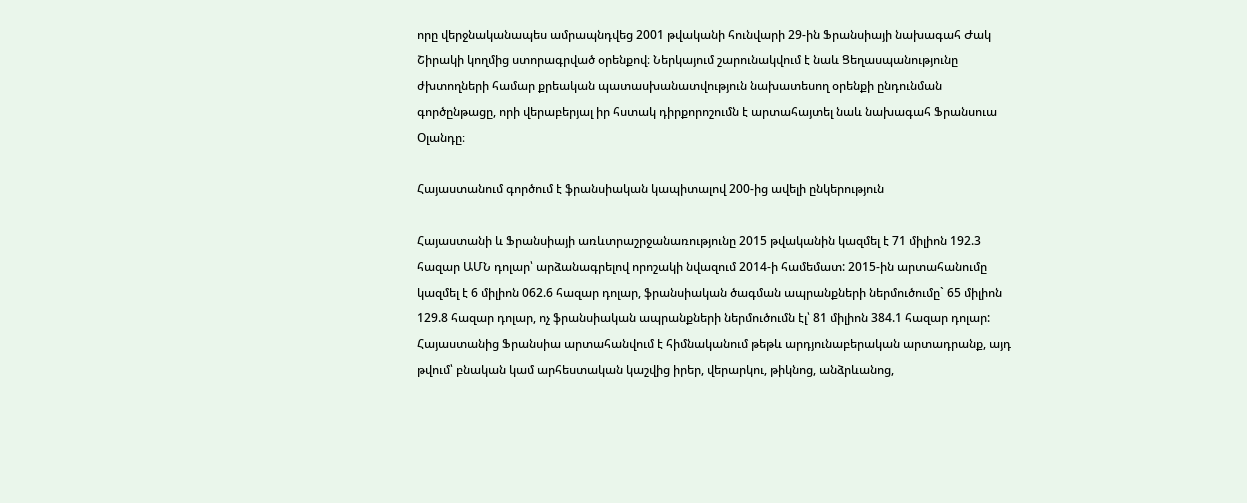որը վերջնականապես ամրապնդվեց 2001 թվականի հունվարի 29-ին Ֆրանսիայի նախագահ Ժակ Շիրակի կողմից ստորագրված օրենքով։ Ներկայում շարունակվում է նաև Ցեղասպանությունը ժխտողների համար քրեական պատասխանատվություն նախատեսող օրենքի ընդունման գործընթացը, որի վերաբերյալ իր հստակ դիրքորոշումն է արտահայտել նաև նախագահ Ֆրանսուա Օլանդը։

Հայաստանում գործում է ֆրանսիական կապիտալով 200-ից ավելի ընկերություն

Հայաստանի և Ֆրանսիայի առևտրաշրջանառությունը 2015 թվականին կազմել է 71 միլիոն 192.3 հազար ԱՄՆ դոլար՝ արձանագրելով որոշակի նվազում 2014-ի համեմատ: 2015-ին արտահանումը կազմել է 6 միլիոն 062.6 հազար դոլար, ֆրանսիական ծագման ապրանքների ներմուծումը` 65 միլիոն 129.8 հազար դոլար, ոչ ֆրանսիական ապրանքների ներմուծումն էլ՝ 81 միլիոն 384.1 հազար դոլար: Հայաստանից Ֆրանսիա արտահանվում է հիմնականում թեթև արդյունաբերական արտադրանք, այդ թվում՝ բնական կամ արհեստական կաշվից իրեր, վերարկու, թիկնոց, անձրևանոց,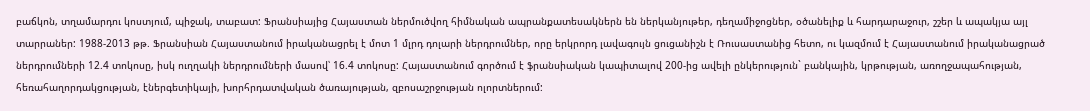բաճկոն, տղամարդու կոստյում, պիջակ, տաբատ: Ֆրանսիայից Հայաստան ներմուծվող հիմնական ապրանքատեսակներն են ներկանյութեր, դեղամիջոցներ, օծանելիք և հարդարաջուր, շշեր և ապակյա այլ տարրաներ: 1988-2013 թթ. Ֆրանսիան Հայաստանում իրականացրել է մոտ 1 մլրդ դոլարի ներդրումներ, որը երկրորդ լավագույն ցուցանիշն է Ռուսաստանից հետո, ու կազմում է Հայաստանում իրականացրած ներդրումների 12.4 տոկոսը, իսկ ուղղակի ներդրումների մասով՝ 16.4 տոկոսը: Հայաստանում գործում է ֆրանսիական կապիտալով 200-ից ավելի ընկերություն` բանկային, կրթության, առողջապահության, հեռահաղորդակցության, էներգետիկայի, խորհրդատվական ծառայության, զբոսաշրջության ոլորտներում: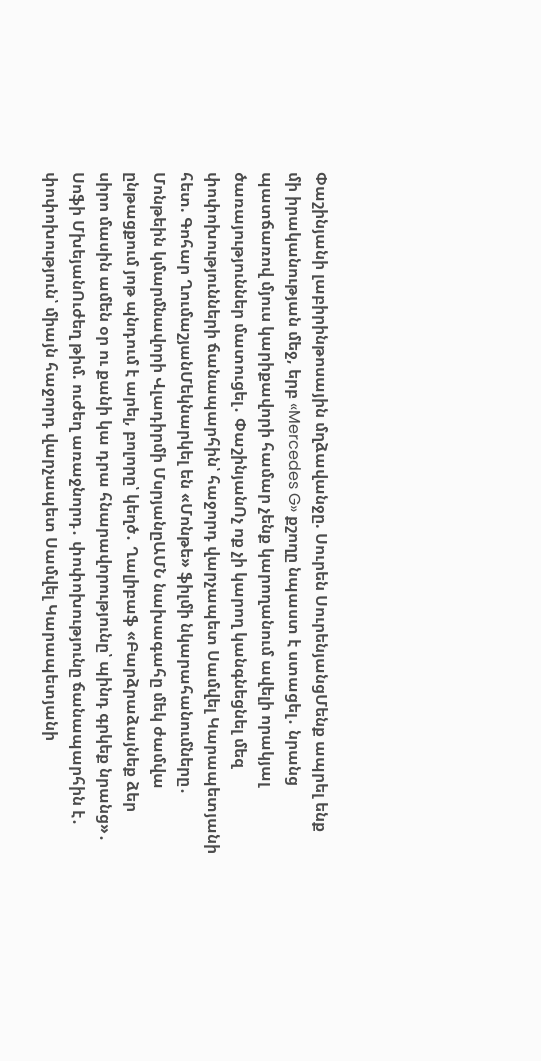Փաշինյանի լաբիրինթոսային մղձավանջը. Սուրեն ՍուրենյանցՄենք ապրել ենք մի իրականության մեջ, երբ «Mercedes G» քշողը նպաստ է ստացել․ նրանց պատճառով մյուս կարիքավորի համար չենք կարողանում ավելի որակյալ ծառայություններ մատուցել․ ՓաշինյանՈչ ոք չի կարող կանգնեցնել մեզ փոփոխությունների ճանապարհին՝ հաջորդ վարչապետ Սամվել Կարապետյանի հետ. Գոհար ՂումաշյանՄեկնարկել են «Մոնթե» ֆիլմի նկարահանումները․ Մոնթեին կմարմնավորի Վլադիրմի ՄսրյանըԱՄՆ նախագահը մեկ ժամվա ընթացքում յոթ պնդում է արել, բոլորը՝ կեղծ․ Ղալիբաֆ «Բարձրաձայնեք ձեր սիրո մասին ամեն օր ու քանի կա դրա հնարավորությունը՝ պինդ գրկեք նրանց»․ Սոֆի ՄխեյանՈւժեղ թիմ. ուժեղ առաջնորդ․ փոփոխությունը ճանապարհին է․ փոփոխություն՝ միայն հաջորդ վարչապետ Սամվել Կարապետյանի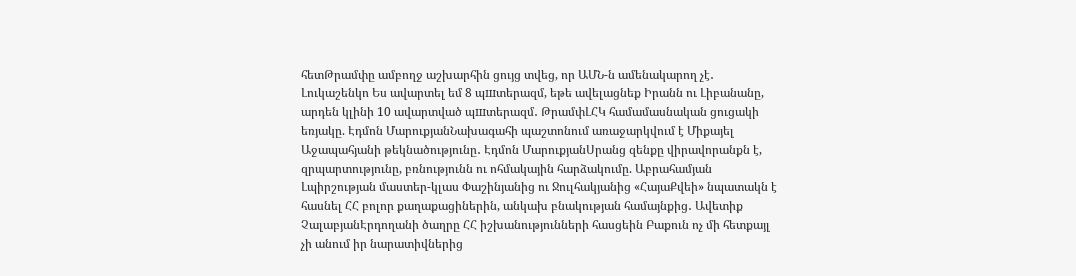հետԹրամփը ամբողջ աշխարհին ցույց տվեց, որ ԱՄՆ-ն ամենակարող չէ․ Լուկաշենկո Ես ավարտել եմ 8 պшտերազմ, եթե ավելացնեք Իրանն ու Լիբանանը, արդեն կլինի 10 ավարտված պшտերազմ․ ԹրամփԼՀԿ համամասնական ցուցակի եռյակը. Էդմոն ՄարուքյանՆախագահի պաշտոնում առաջարկվում է Միքայել Աջապահյանի թեկնածությունը․ Էդմոն ՄարուքյանՍրանց զենքը վիրավորանքն է, զրպարտությունը, բռնությունն ու ոհմակային հարձակումը. Աբրահամյան Լպիրշության մաստեր-կլաս Փաշինյանից ու Ջուլհակյանից «ՀայաՔվեի» նպատակն է հասնել ՀՀ բոլոր քաղաքացիներին, անկախ բնակության համայնքից․ Ավետիք ՉալաբյանԷրդողանի ծաղրը ՀՀ իշխանությունների հասցեին Բաքուն ոչ մի հետքայլ չի անում իր նարատիվներից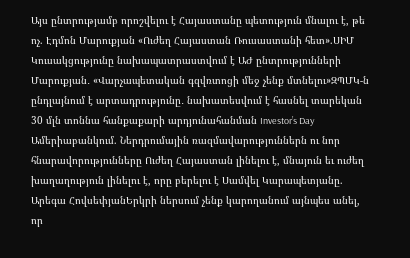Այս ընտրությամբ որոշվելու է Հայաստանը պետություն մնալու է, թե ոչ. Էդմոն Մարուքյան «Ուժեղ Հայաստան Ռուսաստանի հետ».ՍԻՄ Կուսակցությունը նախապատրաստվում է ԱԺ ընտրությունների Մարուքյան․ «Վարչապետական գզվռտոցի մեջ չենք մտնելու»ԶՊՄԿ-ն ընդլայնում է արտադրությունը․ նախատեսվում է հասնել տարեկան 30 մլն տոննա հանքաքարի արդյունահանման Investor’s Day Ամերիաբանկում. Ներդրումային ռազմավարություններն ու նոր հնարավորությունները Ուժեղ Հայաստան լինելու է, մնայուն եւ ուժեղ խաղաղություն լինելու է, որը բերելու է Սամվել Կարապետյանը. Արեգա ՀովսեփյանԵրկրի ներսում չենք կարողանում այնպես անել, որ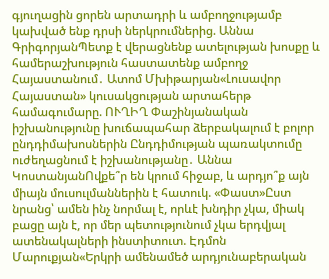գյուղացին ցորեն արտադրի և ամբողջությամբ կախված ենք դրսի ներկրումներից. Աննա ԳրիգորյանՊետք է վերացնենք ատելության խոսքը և համերաշխություն հաստատենք ամբողջ Հայաստանում․ Ատոմ Մխիթարյան«Լուսավոր Հայաստան» կուսակցության արտահերթ համագումարը. ՈՒՂԻՂ Փաշինյանական իշխանությունը խուճապահար ձերբակալում է բոլոր ընդդիմախոսներին Ընդդիմության պառակտումը ուժեղացնում է իշխանությանը․ Աննա ԿոստանյանՈվքե՞ր են կրում հիջաբ, և արդյո՞ք այն միայն մուսուլմաններին է հատուկ. «Փաստ»Ըստ նրանց՝ ամեն ինչ նորմալ է, որևէ խնդիր չկա, միակ բացը այն է, որ մեր պետությունում չկա երդվյալ ատենակալների ինստիտուտ. Էդմոն Մարուքյան«Երկրի ամենամեծ արդյունաբերական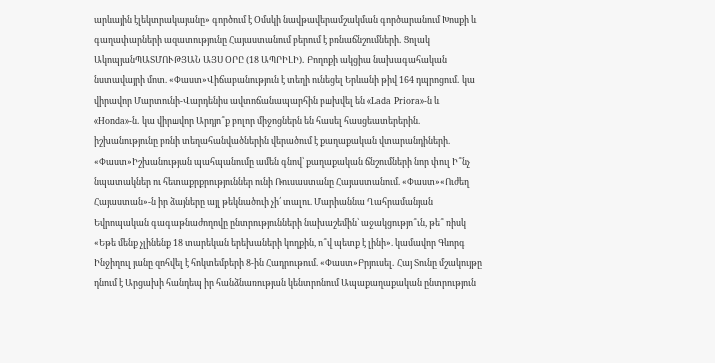արևային էլեկտրակայանը» գործում է Օմսկի նավթավերամշակման գործարանում Խոսքի և գաղափարների ազատությունը Հայաստանում բերում է բռնաճնշումների․ Ցոլակ ԱկոպյանՊԱՏՄՈՒԹՅԱՆ ԱՅՍ ՕՐԸ (18 ԱՊՐԻԼԻ)․ Բողոքի ակցիա նախագահական նստավայրի մոտ. «Փաստ»Վիճաբանություն է տեղի ունեցել Երևանի թիվ 164 դպրոցում․ կա վիրավոր Մարտունի-Վարդենիս ավտոճանապարհին բшխվել են «Lada Priora»-ն և «Honda»-ն․ կա վիրшվոր Արդյո՞ք բոլոր միջոցներն են հասել հասցեատերերին. իշխանությունը բռնի տեղահանվածներին վերածում է քաղաքական վտարանդիների. «Փաստ»Իշխանության պահպանումը ամեն գնով՝ քաղաքական ճնշումների նոր փուլ Ի՞նչ նպատակներ ու հետաքրքրություններ ունի Ռուսաստանը Հայաստանում. «Փաստ»«Ուժեղ Հայաստան»-ն իր ձայները այլ թեկնածուի չի՛ տալու. Մարիաննա Ղահրամանյան Եվրոպական գագաթնաժողովը ընտրությունների նախաշեմին՝ աջակցությո՞ւն, թե՞ ռիսկ «Եթե մենք չլինենք 18 տարեկան երեխաների կողքին, ո՞վ պետք է լինի». կամավոր Գևորգ Ինջիղուլ յանը զոհվել է հոկտեմբերի 8-ին Հադրութում. «Փաստ»Բրյուսել․ Հայ Տունը մշակույթը դնում է Արցախի հանդեպ իր հանձնառության կենտրոնում Ապաքաղաքական ընտրություն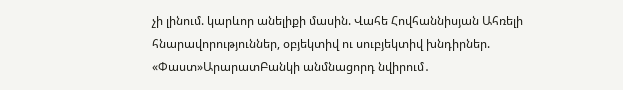չի լինում. կարևոր անելիքի մասին. Վահե Հովհաննիսյան Ահռելի հնարավորություններ, օբյեկտիվ ու սուբյեկտիվ խնդիրներ. «Փաստ»ԱրարատԲանկի անմնացորդ նվիրում․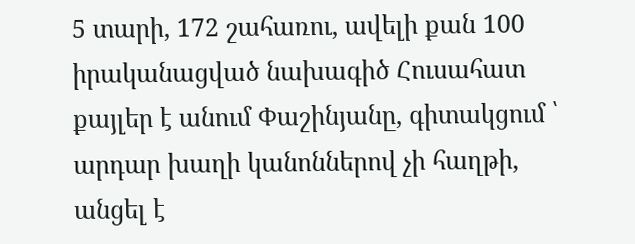5 տարի, 172 շահառու, ավելի քան 100 իրականացված նախագիծ Հուսահատ քայլեր է անում Փաշինյանը, գիտակցում ՝ արդար խաղի կանոններով չի հաղթի, անցել է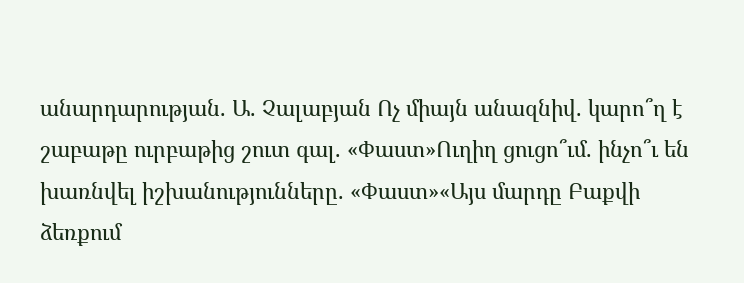անարդարության. Ա. Չալաբյան Ոչ միայն անազնիվ. կարո՞ղ է շաբաթը ուրբաթից շուտ գալ. «Փաստ»Ուղիղ ցուցո՞ւմ. ինչո՞ւ են խառնվել իշխանությունները. «Փաստ»«Այս մարդը Բաքվի ձեռքում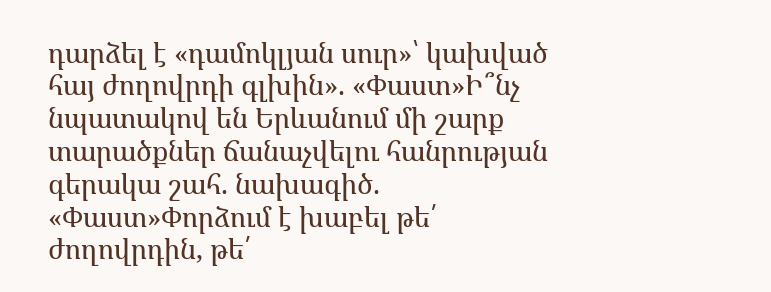դարձել է «դամոկլյան սուր»՝ կախված հայ ժողովրդի գլխին». «Փաստ»Ի՞նչ նպատակով են Երևանում մի շարք տարածքներ ճանաչվելու հանրության գերակա շահ. նախագիծ. «Փաստ»Փորձում է խաբել թե՛ ժողովրդին, թե՛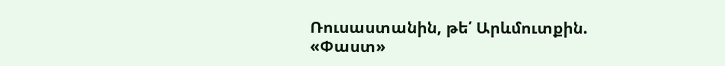Ռուսաստանին, թե՛ Արևմուտքին. «Փաստ»